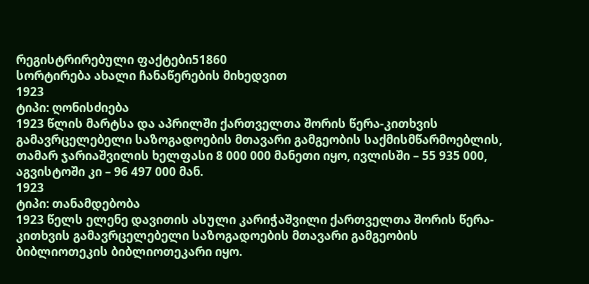რეგისტრირებული ფაქტები51860
სორტირება ახალი ჩანაწერების მიხედვით
1923
ტიპი: ღონისძიება
1923 წლის მარტსა და აპრილში ქართველთა შორის წერა-კითხვის გამავრცელებელი საზოგადოების მთავარი გამგეობის საქმისმწარმოებლის, თამარ ჯარიაშვილის ხელფასი 8 000 000 მანეთი იყო, ივლისში – 55 935 000, აგვისტოში კი – 96 497 000 მან.
1923
ტიპი: თანამდებობა
1923 წელს ელენე დავითის ასული კარიჭაშვილი ქართველთა შორის წერა-კითხვის გამავრცელებელი საზოგადოების მთავარი გამგეობის ბიბლიოთეკის ბიბლიოთეკარი იყო.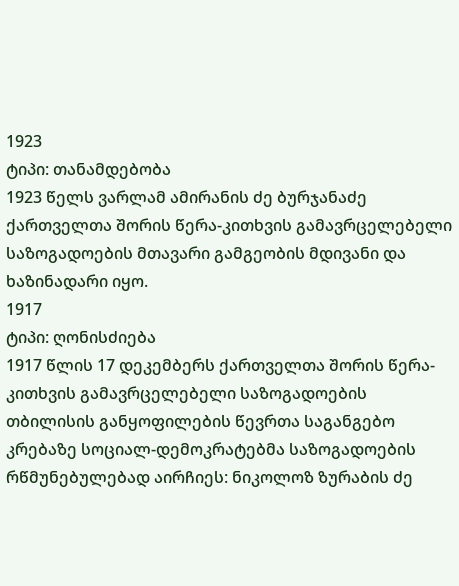1923
ტიპი: თანამდებობა
1923 წელს ვარლამ ამირანის ძე ბურჯანაძე ქართველთა შორის წერა-კითხვის გამავრცელებელი საზოგადოების მთავარი გამგეობის მდივანი და ხაზინადარი იყო.
1917
ტიპი: ღონისძიება
1917 წლის 17 დეკემბერს ქართველთა შორის წერა-კითხვის გამავრცელებელი საზოგადოების თბილისის განყოფილების წევრთა საგანგებო კრებაზე სოციალ-დემოკრატებმა საზოგადოების რწმუნებულებად აირჩიეს: ნიკოლოზ ზურაბის ძე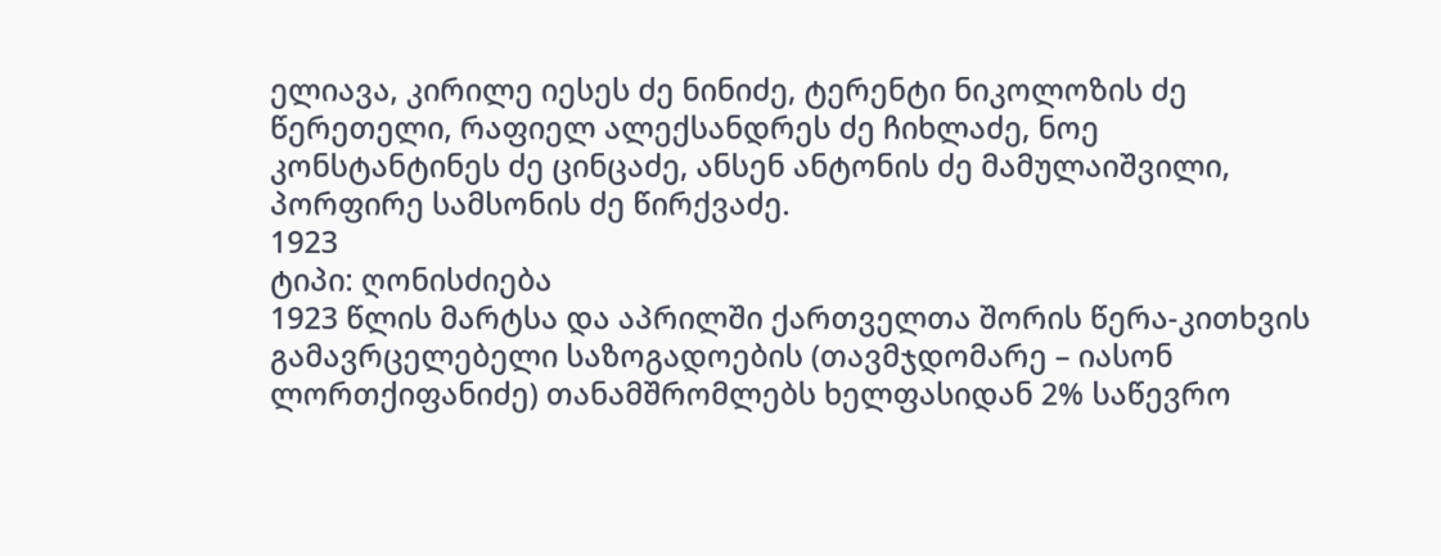ელიავა, კირილე იესეს ძე ნინიძე, ტერენტი ნიკოლოზის ძე წერეთელი, რაფიელ ალექსანდრეს ძე ჩიხლაძე, ნოე კონსტანტინეს ძე ცინცაძე, ანსენ ანტონის ძე მამულაიშვილი, პორფირე სამსონის ძე წირქვაძე.
1923
ტიპი: ღონისძიება
1923 წლის მარტსა და აპრილში ქართველთა შორის წერა-კითხვის გამავრცელებელი საზოგადოების (თავმჯდომარე – იასონ ლორთქიფანიძე) თანამშრომლებს ხელფასიდან 2% საწევრო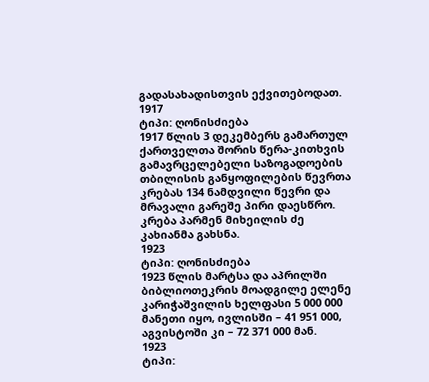გადასახადისთვის ექვითებოდათ.
1917
ტიპი: ღონისძიება
1917 წლის 3 დეკემბერს გამართულ ქართველთა შორის წერა-კითხვის გამავრცელებელი საზოგადოების თბილისის განყოფილების წევრთა კრებას 134 ნამდვილი წევრი და მრავალი გარეშე პირი დაესწრო. კრება პარმენ მიხეილის ძე კახიანმა გახსნა.
1923
ტიპი: ღონისძიება
1923 წლის მარტსა და აპრილში ბიბლიოთეკრის მოადგილე ელენე კარიჭაშვილის ხელფასი 5 000 000 მანეთი იყო, ივლისში – 41 951 000, აგვისტოში კი – 72 371 000 მან.
1923
ტიპი: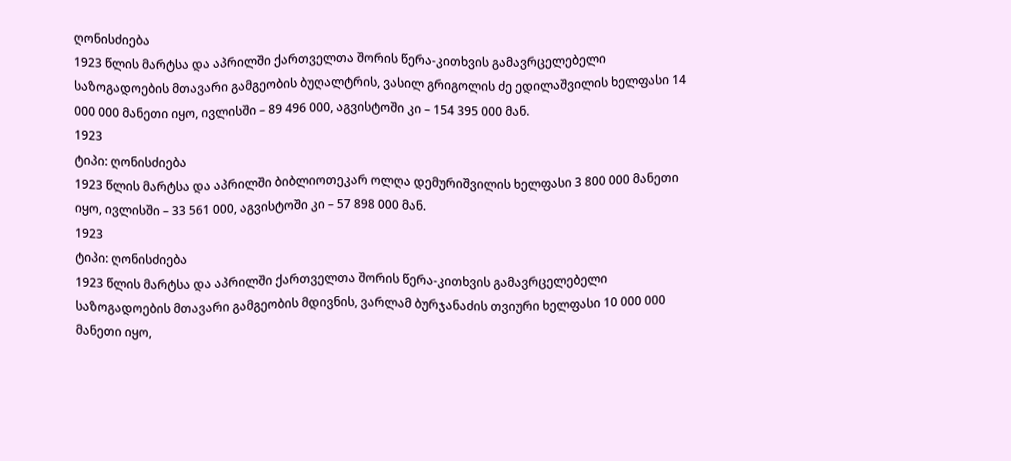ღონისძიება
1923 წლის მარტსა და აპრილში ქართველთა შორის წერა-კითხვის გამავრცელებელი საზოგადოების მთავარი გამგეობის ბუღალტრის, ვასილ გრიგოლის ძე ედილაშვილის ხელფასი 14 000 000 მანეთი იყო, ივლისში – 89 496 000, აგვისტოში კი – 154 395 000 მან.
1923
ტიპი: ღონისძიება
1923 წლის მარტსა და აპრილში ბიბლიოთეკარ ოლღა დემურიშვილის ხელფასი 3 800 000 მანეთი იყო, ივლისში – 33 561 000, აგვისტოში კი – 57 898 000 მან.
1923
ტიპი: ღონისძიება
1923 წლის მარტსა და აპრილში ქართველთა შორის წერა-კითხვის გამავრცელებელი საზოგადოების მთავარი გამგეობის მდივნის, ვარლამ ბურჯანაძის თვიური ხელფასი 10 000 000 მანეთი იყო,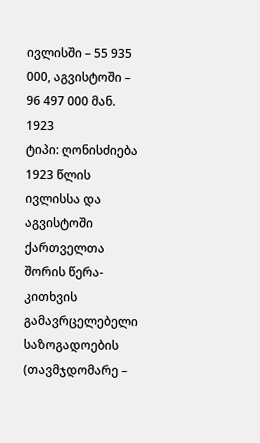ივლისში – 55 935 000, აგვისტოში – 96 497 000 მან.
1923
ტიპი: ღონისძიება
1923 წლის ივლისსა და აგვისტოში ქართველთა შორის წერა-კითხვის გამავრცელებელი საზოგადოების (თავმჯდომარე –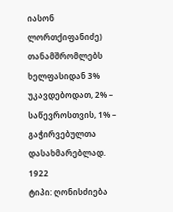იასონ ლორთქიფანიძე) თანამშრომლებს ხელფასიდან 3% უკავდებოდათ, 2% – საწევროსთვის, 1% – გაჭირვებულთა დასახმარებლად.
1922
ტიპი: ღონისძიება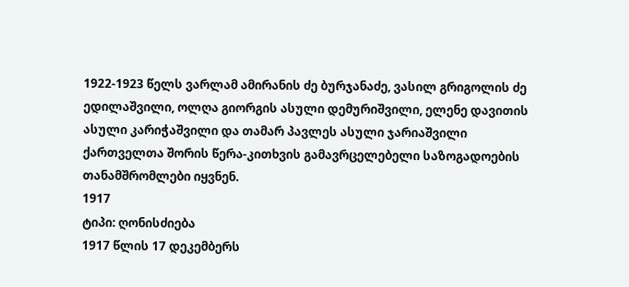1922-1923 წელს ვარლამ ამირანის ძე ბურჯანაძე, ვასილ გრიგოლის ძე ედილაშვილი, ოლღა გიორგის ასული დემურიშვილი, ელენე დავითის ასული კარიჭაშვილი და თამარ პავლეს ასული ჯარიაშვილი ქართველთა შორის წერა-კითხვის გამავრცელებელი საზოგადოების თანამშრომლები იყვნენ.
1917
ტიპი: ღონისძიება
1917 წლის 17 დეკემბერს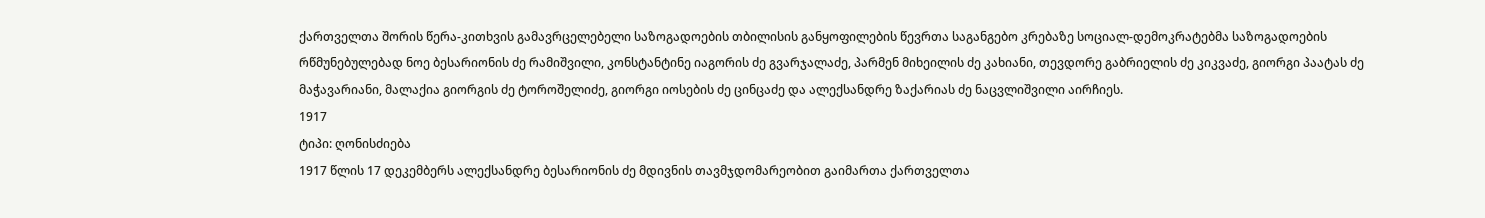ქართველთა შორის წერა-კითხვის გამავრცელებელი საზოგადოების თბილისის განყოფილების წევრთა საგანგებო კრებაზე სოციალ-დემოკრატებმა საზოგადოების რწმუნებულებად ნოე ბესარიონის ძე რამიშვილი, კონსტანტინე იაგორის ძე გვარჯალაძე, პარმენ მიხეილის ძე კახიანი, თევდორე გაბრიელის ძე კიკვაძე, გიორგი პაატას ძე მაჭავარიანი, მალაქია გიორგის ძე ტოროშელიძე, გიორგი იოსების ძე ცინცაძე და ალექსანდრე ზაქარიას ძე ნაცვლიშვილი აირჩიეს.
1917
ტიპი: ღონისძიება
1917 წლის 17 დეკემბერს ალექსანდრე ბესარიონის ძე მდივნის თავმჯდომარეობით გაიმართა ქართველთა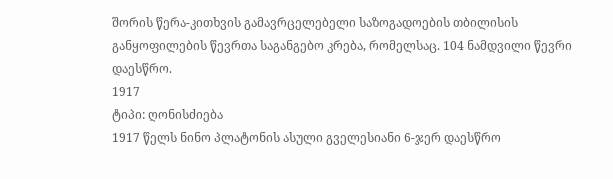შორის წერა-კითხვის გამავრცელებელი საზოგადოების თბილისის განყოფილების წევრთა საგანგებო კრება, რომელსაც. 104 ნამდვილი წევრი დაესწრო.
1917
ტიპი: ღონისძიება
1917 წელს ნინო პლატონის ასული გველესიანი 6-ჯერ დაესწრო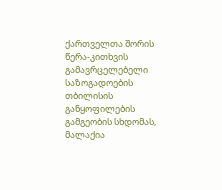ქართველთა შორის წერა-კითხვის გამავრცელებელი საზოგადოების თბილისის განყოფილების გამგეობის სხდომას, მალაქია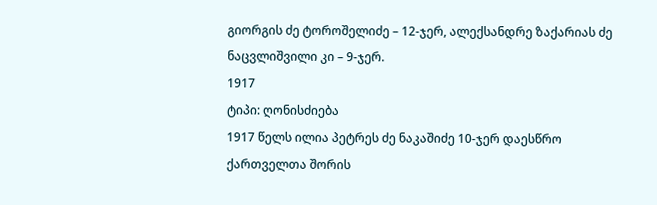გიორგის ძე ტოროშელიძე – 12-ჯერ, ალექსანდრე ზაქარიას ძე ნაცვლიშვილი კი – 9-ჯერ.
1917
ტიპი: ღონისძიება
1917 წელს ილია პეტრეს ძე ნაკაშიძე 10-ჯერ დაესწრო ქართველთა შორის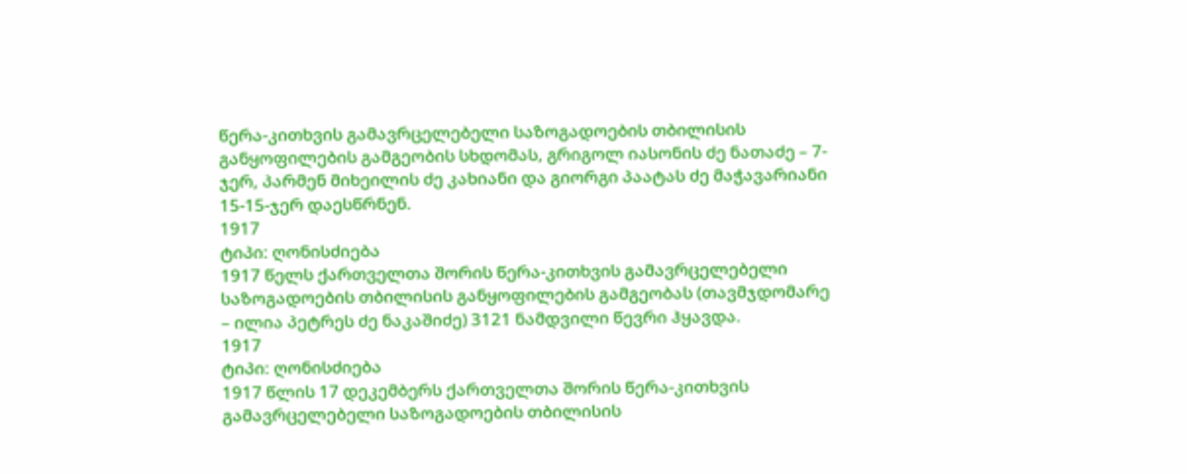წერა-კითხვის გამავრცელებელი საზოგადოების თბილისის განყოფილების გამგეობის სხდომას, გრიგოლ იასონის ძე ნათაძე – 7-ჯერ, პარმენ მიხეილის ძე კახიანი და გიორგი პაატას ძე მაჭავარიანი 15-15-ჯერ დაესწრნენ.
1917
ტიპი: ღონისძიება
1917 წელს ქართველთა შორის წერა-კითხვის გამავრცელებელი საზოგადოების თბილისის განყოფილების გამგეობას (თავმჯდომარე – ილია პეტრეს ძე ნაკაშიძე) 3121 ნამდვილი წევრი ჰყავდა.
1917
ტიპი: ღონისძიება
1917 წლის 17 დეკემბერს ქართველთა შორის წერა-კითხვის გამავრცელებელი საზოგადოების თბილისის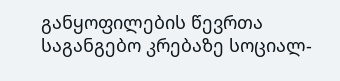განყოფილების წევრთა საგანგებო კრებაზე სოციალ-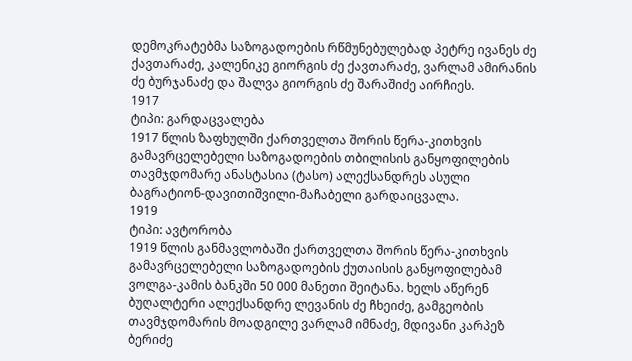დემოკრატებმა საზოგადოების რწმუნებულებად პეტრე ივანეს ძე ქავთარაძე, კალენიკე გიორგის ძე ქავთარაძე, ვარლამ ამირანის ძე ბურჯანაძე და შალვა გიორგის ძე შარაშიძე აირჩიეს.
1917
ტიპი: გარდაცვალება
1917 წლის ზაფხულში ქართველთა შორის წერა-კითხვის გამავრცელებელი საზოგადოების თბილისის განყოფილების თავმჯდომარე ანასტასია (ტასო) ალექსანდრეს ასული ბაგრატიონ-დავითიშვილი-მაჩაბელი გარდაიცვალა.
1919
ტიპი: ავტორობა
1919 წლის განმავლობაში ქართველთა შორის წერა-კითხვის გამავრცელებელი საზოგადოების ქუთაისის განყოფილებამ ვოლგა-კამის ბანკში 50 000 მანეთი შეიტანა. ხელს აწერენ ბუღალტერი ალექსანდრე ლევანის ძე ჩხეიძე, გამგეობის თავმჯდომარის მოადგილე ვარლამ იმნაძე, მდივანი კარპეზ ბერიძე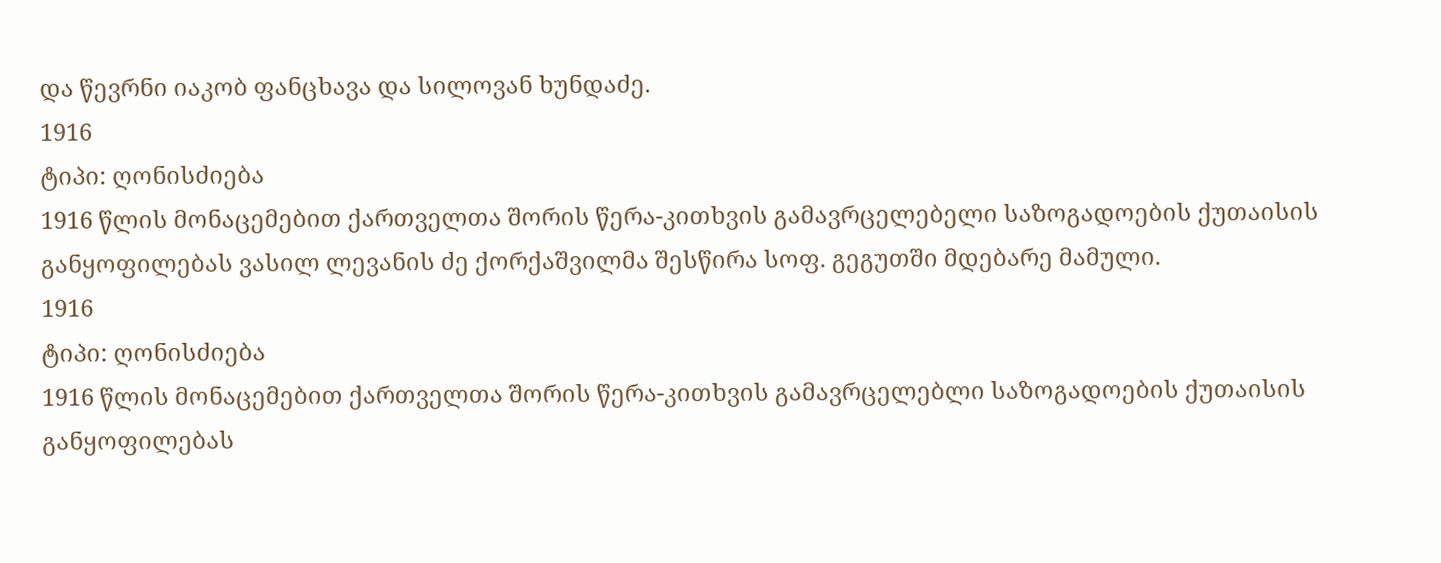და წევრნი იაკობ ფანცხავა და სილოვან ხუნდაძე.
1916
ტიპი: ღონისძიება
1916 წლის მონაცემებით ქართველთა შორის წერა-კითხვის გამავრცელებელი საზოგადოების ქუთაისის განყოფილებას ვასილ ლევანის ძე ქორქაშვილმა შესწირა სოფ. გეგუთში მდებარე მამული.
1916
ტიპი: ღონისძიება
1916 წლის მონაცემებით ქართველთა შორის წერა-კითხვის გამავრცელებლი საზოგადოების ქუთაისის განყოფილებას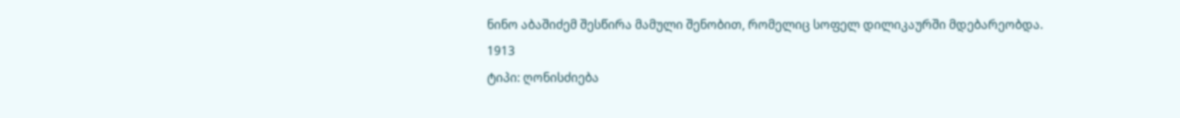ნინო აბაშიძემ შესწირა მამული შენობით, რომელიც სოფელ დილიკაურში მდებარეობდა.
1913
ტიპი: ღონისძიება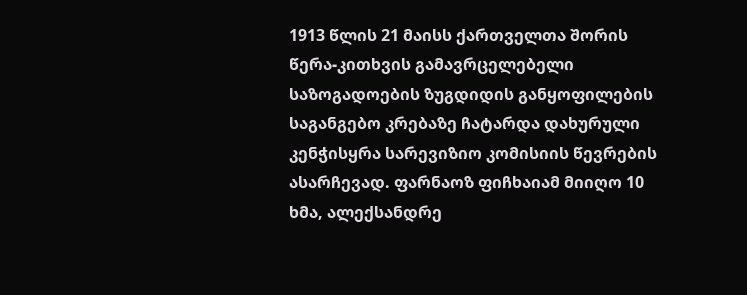1913 წლის 21 მაისს ქართველთა შორის წერა-კითხვის გამავრცელებელი საზოგადოების ზუგდიდის განყოფილების საგანგებო კრებაზე ჩატარდა დახურული კენჭისყრა სარევიზიო კომისიის წევრების ასარჩევად. ფარნაოზ ფიჩხაიამ მიიღო 10 ხმა, ალექსანდრე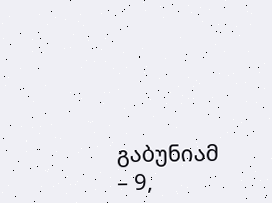გაბუნიამ – 9,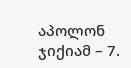აპოლონ ჯიქიამ – 7.